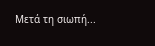Μετά τη σιωπή...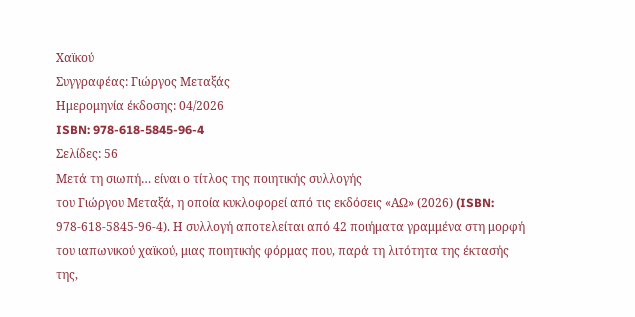Χαϊκού
Συγγραφέας: Γιώργος Μεταξάς
Ημερομηνία έκδοσης: 04/2026
ISBN: 978-618-5845-96-4
Σελίδες: 56
Μετά τη σιωπή… είναι ο τίτλος της ποιητικής συλλογής
του Γιώργου Μεταξά, η οποία κυκλοφορεί από τις εκδόσεις «ΑΩ» (2026) (ISBN:
978-618-5845-96-4). Η συλλογή αποτελείται από 42 ποιήματα γραμμένα στη μορφή
του ιαπωνικού χαϊκού, μιας ποιητικής φόρμας που, παρά τη λιτότητα της έκτασής
της,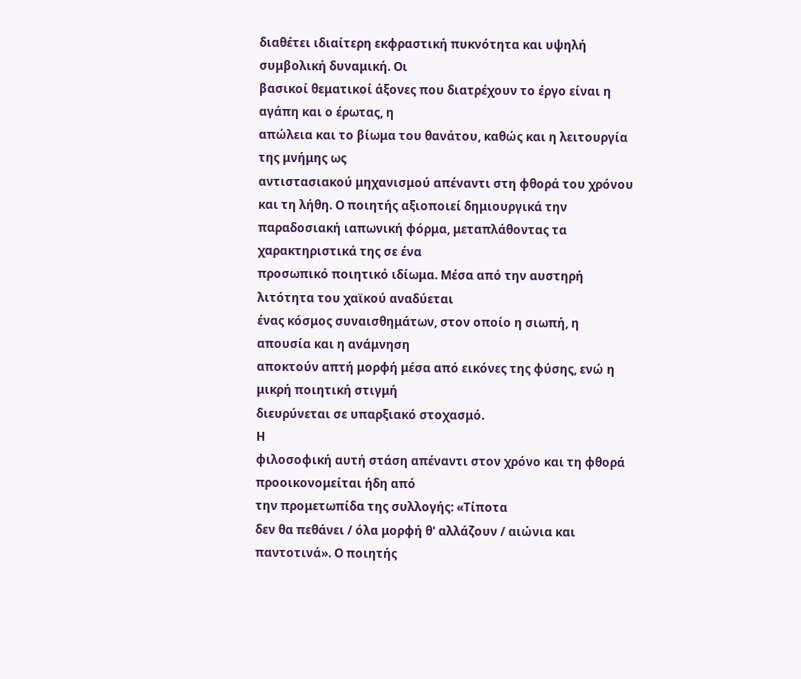διαθέτει ιδιαίτερη εκφραστική πυκνότητα και υψηλή συμβολική δυναμική. Οι
βασικοί θεματικοί άξονες που διατρέχουν το έργο είναι η αγάπη και ο έρωτας, η
απώλεια και το βίωμα του θανάτου, καθώς και η λειτουργία της μνήμης ως
αντιστασιακού μηχανισμού απέναντι στη φθορά του χρόνου και τη λήθη. Ο ποιητής αξιοποιεί δημιουργικά την
παραδοσιακή ιαπωνική φόρμα, μεταπλάθοντας τα χαρακτηριστικά της σε ένα
προσωπικό ποιητικό ιδίωμα. Μέσα από την αυστηρή λιτότητα του χαϊκού αναδύεται
ένας κόσμος συναισθημάτων, στον οποίο η σιωπή, η απουσία και η ανάμνηση
αποκτούν απτή μορφή μέσα από εικόνες της φύσης, ενώ η μικρή ποιητική στιγμή
διευρύνεται σε υπαρξιακό στοχασμό.
Η
φιλοσοφική αυτή στάση απέναντι στον χρόνο και τη φθορά προοικονομείται ήδη από
την προμετωπίδα της συλλογής: «Τίποτα
δεν θα πεθάνει / όλα μορφή θ' αλλάζουν / αιώνια και παντοτινά». Ο ποιητής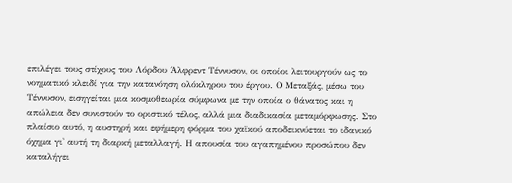επιλέγει τους στίχους του Λόρδου Άλφρεντ Τέννυσον, οι οποίοι λειτουργούν ως το
νοηματικό κλειδί για την κατανόηση ολόκληρου του έργου. Ο Μεταξάς, μέσω του
Τέννυσον, εισηγείται μια κοσμοθεωρία σύμφωνα με την οποία ο θάνατος και η
απώλεια δεν συνιστούν το οριστικό τέλος, αλλά μια διαδικασία μεταμόρφωσης. Στο
πλαίσιο αυτό, η αυστηρή και εφήμερη φόρμα του χαϊκού αποδεικνύεται το ιδανικό
όχημα γι' αυτή τη διαρκή μεταλλαγή. Η απουσία του αγαπημένου προσώπου δεν
καταλήγει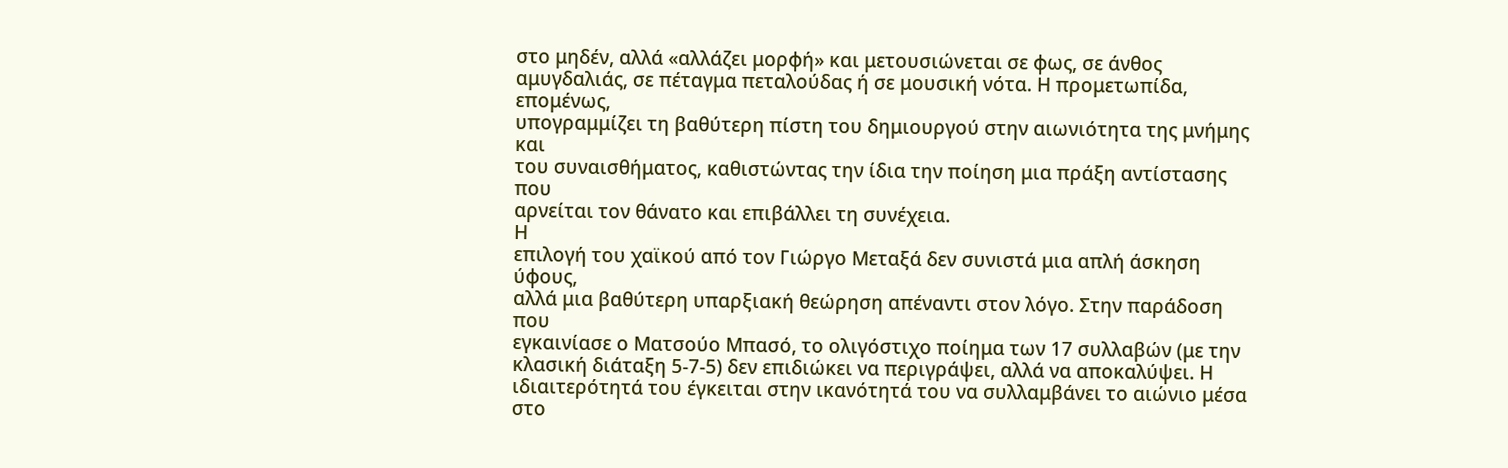στο μηδέν, αλλά «αλλάζει μορφή» και μετουσιώνεται σε φως, σε άνθος
αμυγδαλιάς, σε πέταγμα πεταλούδας ή σε μουσική νότα. Η προμετωπίδα, επομένως,
υπογραμμίζει τη βαθύτερη πίστη του δημιουργού στην αιωνιότητα της μνήμης και
του συναισθήματος, καθιστώντας την ίδια την ποίηση μια πράξη αντίστασης που
αρνείται τον θάνατο και επιβάλλει τη συνέχεια.
Η
επιλογή του χαϊκού από τον Γιώργο Μεταξά δεν συνιστά μια απλή άσκηση ύφους,
αλλά μια βαθύτερη υπαρξιακή θεώρηση απέναντι στον λόγο. Στην παράδοση που
εγκαινίασε ο Ματσούο Μπασό, το ολιγόστιχο ποίημα των 17 συλλαβών (με την
κλασική διάταξη 5-7-5) δεν επιδιώκει να περιγράψει, αλλά να αποκαλύψει. Η
ιδιαιτερότητά του έγκειται στην ικανότητά του να συλλαμβάνει το αιώνιο μέσα στο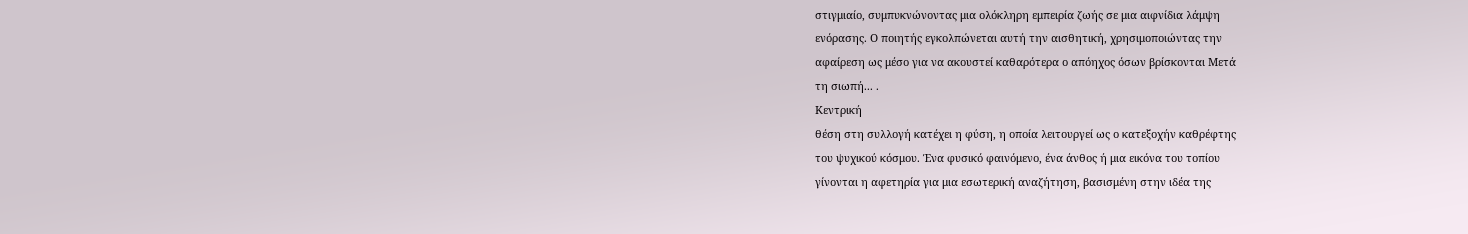στιγμιαίο, συμπυκνώνοντας μια ολόκληρη εμπειρία ζωής σε μια αιφνίδια λάμψη
ενόρασης. Ο ποιητής εγκολπώνεται αυτή την αισθητική, χρησιμοποιώντας την
αφαίρεση ως μέσο για να ακουστεί καθαρότερα ο απόηχος όσων βρίσκονται Μετά
τη σιωπή... .
Κεντρική
θέση στη συλλογή κατέχει η φύση, η οποία λειτουργεί ως ο κατεξοχήν καθρέφτης
του ψυχικού κόσμου. Ένα φυσικό φαινόμενο, ένα άνθος ή μια εικόνα του τοπίου
γίνονται η αφετηρία για μια εσωτερική αναζήτηση, βασισμένη στην ιδέα της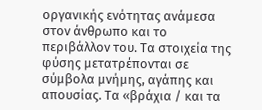οργανικής ενότητας ανάμεσα στον άνθρωπο και το περιβάλλον του. Τα στοιχεία της
φύσης μετατρέπονται σε σύμβολα μνήμης, αγάπης και απουσίας. Τα «βράχια / και τα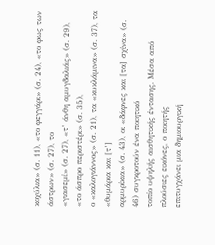κοχύλια» (σ. 11), «το φεγγάρι» (σ. 24), «το φως των άστρων» (σ. 27), το
«γιασεμί» (σ. 27), «τ’ άνθη αμυγδαλιάς» (σ. 29), «το άσπρο περιστέρι» (σ. 35),
ο «καλογιάννος» (σ. 21), τα «κυκλάμινα» (σ. 37), τα «θυμάρια και [τ’]
αρμυρίκια» (σ. 43), οι «δάφνες και [τα] σχίνα» (σ. 46) συγκροτούν ένα ποιητικό
τοπίο υψηλής αισθητικής έντασης. Μέσα από πλούσιες εικόνες, ο ποιητής
επιτυγχάνει μια δημιουργική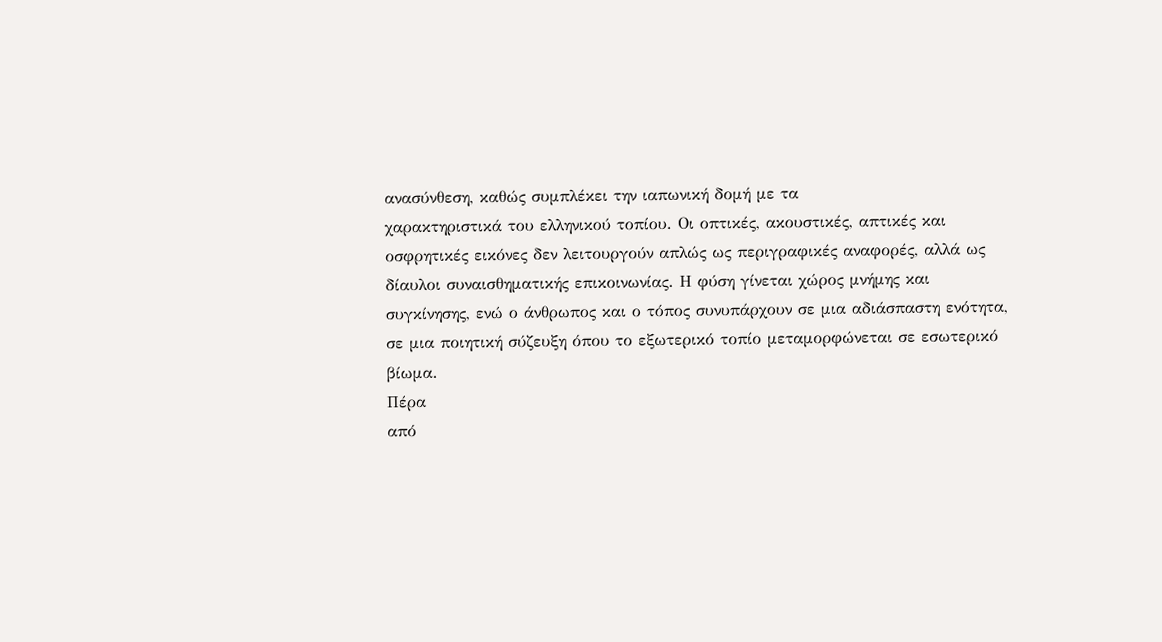ανασύνθεση, καθώς συμπλέκει την ιαπωνική δομή με τα
χαρακτηριστικά του ελληνικού τοπίου. Οι οπτικές, ακουστικές, απτικές και
οσφρητικές εικόνες δεν λειτουργούν απλώς ως περιγραφικές αναφορές, αλλά ως
δίαυλοι συναισθηματικής επικοινωνίας. Η φύση γίνεται χώρος μνήμης και
συγκίνησης, ενώ ο άνθρωπος και ο τόπος συνυπάρχουν σε μια αδιάσπαστη ενότητα,
σε μια ποιητική σύζευξη όπου το εξωτερικό τοπίο μεταμορφώνεται σε εσωτερικό
βίωμα.
Πέρα
από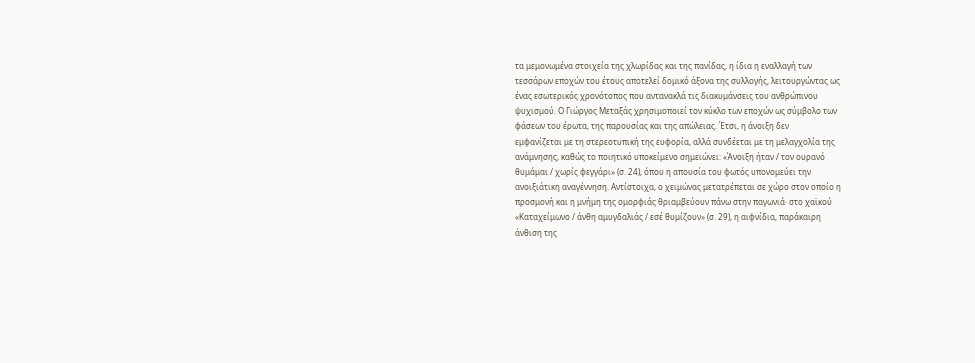τα μεμονωμένα στοιχεία της χλωρίδας και της πανίδας, η ίδια η εναλλαγή των
τεσσάρων εποχών του έτους αποτελεί δομικό άξονα της συλλογής, λειτουργώντας ως
ένας εσωτερικός χρονότοπος που αντανακλά τις διακυμάνσεις του ανθρώπινου
ψυχισμού. Ο Γιώργος Μεταξάς χρησιμοποιεί τον κύκλο των εποχών ως σύμβολο των
φάσεων του έρωτα, της παρουσίας και της απώλειας. Έτσι, η άνοιξη δεν
εμφανίζεται με τη στερεοτυπική της ευφορία, αλλά συνδέεται με τη μελαγχολία της
ανάμνησης, καθώς το ποιητικό υποκείμενο σημειώνει: «Άνοιξη ήταν / τον ουρανό
θυμάμαι / χωρίς φεγγάρι» (σ. 24), όπου η απουσία του φωτός υπονομεύει την
ανοιξιάτικη αναγέννηση. Αντίστοιχα, ο χειμώνας μετατρέπεται σε χώρο στον οποίο η
προσμονή και η μνήμη της ομορφιάς θριαμβεύουν πάνω στην παγωνιά· στο χαϊκού
«Καταχείμωνο / άνθη αμυγδαλιάς / εσέ θυμίζουν» (σ. 29), η αιφνίδια, παράκαιρη
άνθιση της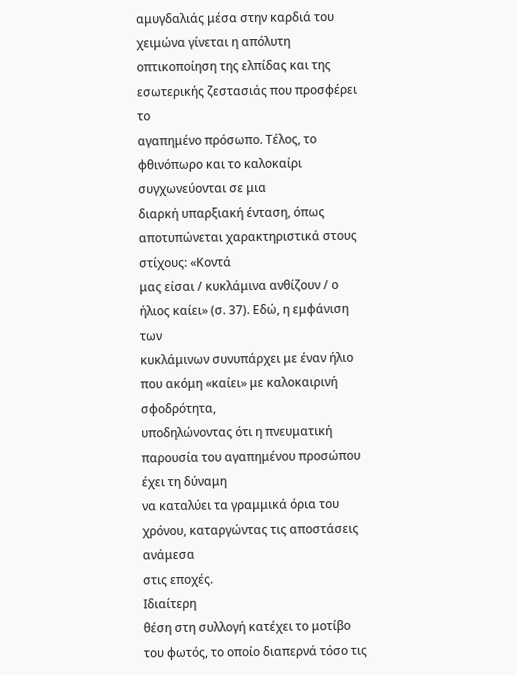αμυγδαλιάς μέσα στην καρδιά του χειμώνα γίνεται η απόλυτη
οπτικοποίηση της ελπίδας και της εσωτερικής ζεστασιάς που προσφέρει το
αγαπημένο πρόσωπο. Τέλος, το φθινόπωρο και το καλοκαίρι συγχωνεύονται σε μια
διαρκή υπαρξιακή ένταση, όπως αποτυπώνεται χαρακτηριστικά στους στίχους: «Κοντά
μας είσαι / κυκλάμινα ανθίζουν / ο ήλιος καίει» (σ. 37). Εδώ, η εμφάνιση των
κυκλάμινων συνυπάρχει με έναν ήλιο που ακόμη «καίει» με καλοκαιρινή σφοδρότητα,
υποδηλώνοντας ότι η πνευματική παρουσία του αγαπημένου προσώπου έχει τη δύναμη
να καταλύει τα γραμμικά όρια του χρόνου, καταργώντας τις αποστάσεις ανάμεσα
στις εποχές.
Ιδιαίτερη
θέση στη συλλογή κατέχει το μοτίβο του φωτός, το οποίο διαπερνά τόσο τις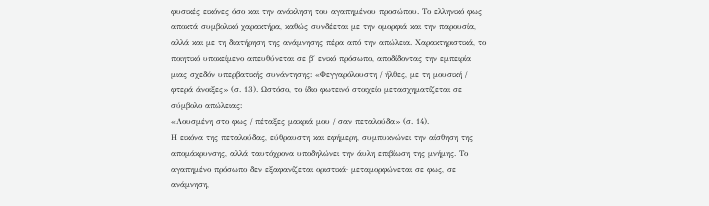φυσικές εικόνες όσο και την ανάκληση του αγαπημένου προσώπου. Το ελληνικό φως
αποκτά συμβολικό χαρακτήρα, καθώς συνδέεται με την ομορφιά και την παρουσία,
αλλά και με τη διατήρηση της ανάμνησης πέρα από την απώλεια. Χαρακτηριστικά, το
ποιητικό υποκείμενο απευθύνεται σε β΄ ενικό πρόσωπο, αποδίδοντας την εμπειρία
μιας σχεδόν υπερβατικής συνάντησης: «Φεγγαρόλουστη / ήλθες, με τη μουσική /
φτερά άνοιξες» (σ. 13). Ωστόσο, το ίδιο φωτεινό στοιχείο μετασχηματίζεται σε
σύμβολο απώλειας:
«Λουσμένη στο φως / πέταξες μακριά μου / σαν πεταλούδα» (σ. 14).
Η εικόνα της πεταλούδας, εύθραυστη και εφήμερη, συμπυκνώνει την αίσθηση της
απομάκρυνσης, αλλά ταυτόχρονα υποδηλώνει την άυλη επιβίωση της μνήμης. Το
αγαπημένο πρόσωπο δεν εξαφανίζεται οριστικά· μεταμορφώνεται σε φως, σε
ανάμνηση,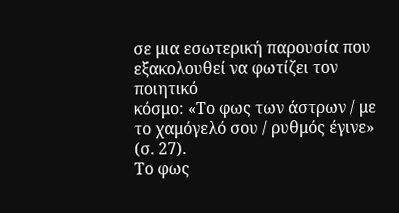σε μια εσωτερική παρουσία που εξακολουθεί να φωτίζει τον ποιητικό
κόσμο: «Το φως των άστρων / με το χαμόγελό σου / ρυθμός έγινε» (σ. 27).
Το φως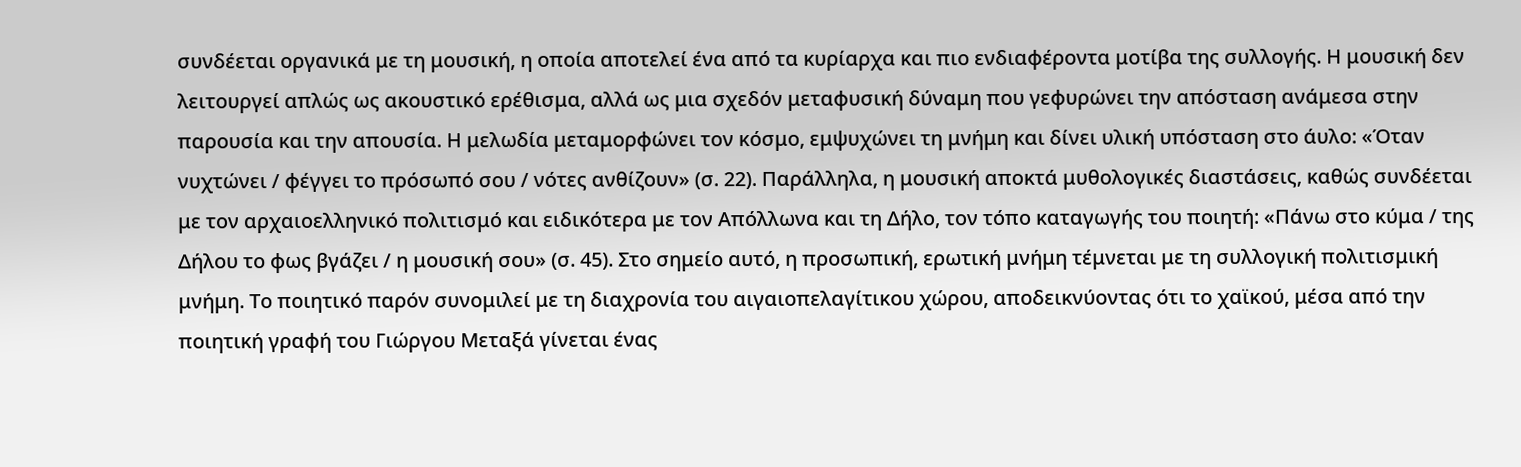συνδέεται οργανικά με τη μουσική, η οποία αποτελεί ένα από τα κυρίαρχα και πιο ενδιαφέροντα μοτίβα της συλλογής. Η μουσική δεν λειτουργεί απλώς ως ακουστικό ερέθισμα, αλλά ως μια σχεδόν μεταφυσική δύναμη που γεφυρώνει την απόσταση ανάμεσα στην παρουσία και την απουσία. Η μελωδία μεταμορφώνει τον κόσμο, εμψυχώνει τη μνήμη και δίνει υλική υπόσταση στο άυλο: «Όταν νυχτώνει / φέγγει το πρόσωπό σου / νότες ανθίζουν» (σ. 22). Παράλληλα, η μουσική αποκτά μυθολογικές διαστάσεις, καθώς συνδέεται με τον αρχαιοελληνικό πολιτισμό και ειδικότερα με τον Απόλλωνα και τη Δήλο, τον τόπο καταγωγής του ποιητή: «Πάνω στο κύμα / της Δήλου το φως βγάζει / η μουσική σου» (σ. 45). Στο σημείο αυτό, η προσωπική, ερωτική μνήμη τέμνεται με τη συλλογική πολιτισμική μνήμη. Το ποιητικό παρόν συνομιλεί με τη διαχρονία του αιγαιοπελαγίτικου χώρου, αποδεικνύοντας ότι το χαϊκού, μέσα από την ποιητική γραφή του Γιώργου Μεταξά γίνεται ένας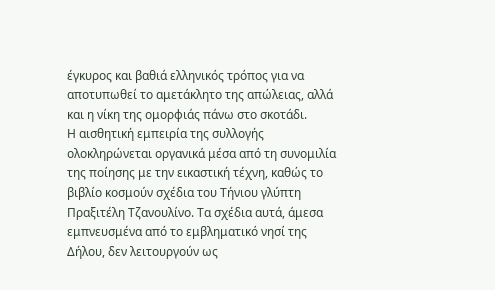έγκυρος και βαθιά ελληνικός τρόπος για να αποτυπωθεί το αμετάκλητο της απώλειας, αλλά και η νίκη της ομορφιάς πάνω στο σκοτάδι.
Η αισθητική εμπειρία της συλλογής ολοκληρώνεται οργανικά μέσα από τη συνομιλία της ποίησης με την εικαστική τέχνη, καθώς το βιβλίο κοσμούν σχέδια του Τήνιου γλύπτη Πραξιτέλη Τζανουλίνο. Τα σχέδια αυτά, άμεσα εμπνευσμένα από το εμβληματικό νησί της Δήλου, δεν λειτουργούν ως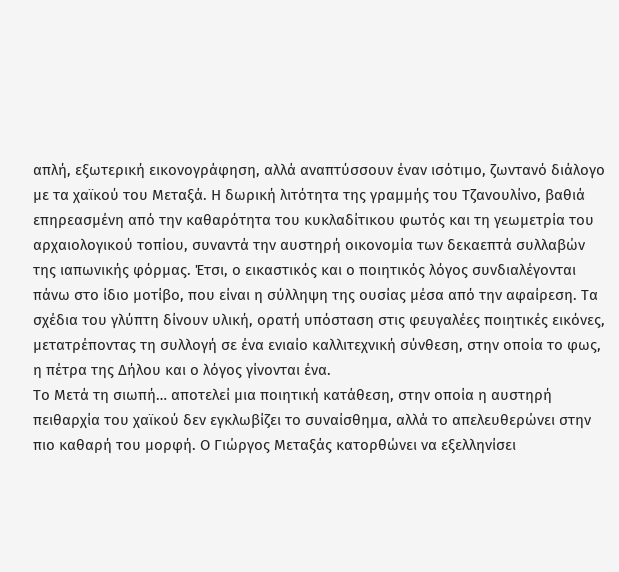απλή, εξωτερική εικονογράφηση, αλλά αναπτύσσουν έναν ισότιμο, ζωντανό διάλογο με τα χαϊκού του Μεταξά. Η δωρική λιτότητα της γραμμής του Τζανουλίνο, βαθιά επηρεασμένη από την καθαρότητα του κυκλαδίτικου φωτός και τη γεωμετρία του αρχαιολογικού τοπίου, συναντά την αυστηρή οικονομία των δεκαεπτά συλλαβών της ιαπωνικής φόρμας. Έτσι, ο εικαστικός και ο ποιητικός λόγος συνδιαλέγονται πάνω στο ίδιο μοτίβο, που είναι η σύλληψη της ουσίας μέσα από την αφαίρεση. Τα σχέδια του γλύπτη δίνουν υλική, ορατή υπόσταση στις φευγαλέες ποιητικές εικόνες, μετατρέποντας τη συλλογή σε ένα ενιαίο καλλιτεχνική σύνθεση, στην οποία το φως, η πέτρα της Δήλου και ο λόγος γίνονται ένα.
Το Μετά τη σιωπή… αποτελεί μια ποιητική κατάθεση, στην οποία η αυστηρή πειθαρχία του χαϊκού δεν εγκλωβίζει το συναίσθημα, αλλά το απελευθερώνει στην πιο καθαρή του μορφή. Ο Γιώργος Μεταξάς κατορθώνει να εξελληνίσει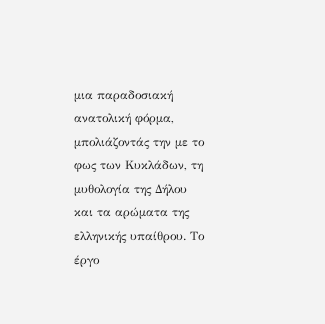μια παραδοσιακή ανατολική φόρμα, μπολιάζοντάς την με το φως των Κυκλάδων, τη μυθολογία της Δήλου και τα αρώματα της ελληνικής υπαίθρου. Το έργο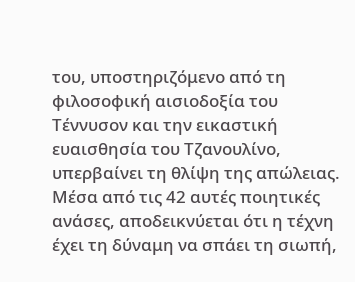του, υποστηριζόμενο από τη φιλοσοφική αισιοδοξία του Τέννυσον και την εικαστική ευαισθησία του Τζανουλίνο, υπερβαίνει τη θλίψη της απώλειας. Μέσα από τις 42 αυτές ποιητικές ανάσες, αποδεικνύεται ότι η τέχνη έχει τη δύναμη να σπάει τη σιωπή,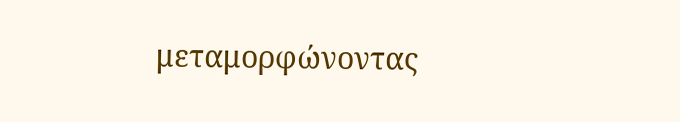μεταμορφώνοντας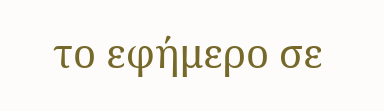το εφήμερο σε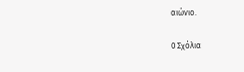αιώνιο.

0 Σχόλια